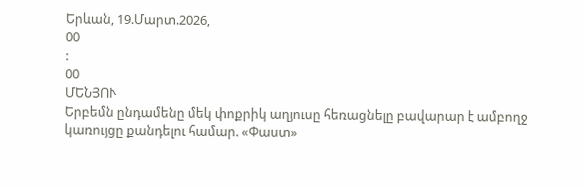Երևան, 19.Մարտ.2026,
00
:
00
ՄԵՆՅՈՒ
Երբեմն ընդամենը մեկ փոքրիկ աղյուսը հեռացնելը բավարար է ամբողջ կառույցը քանդելու համար. «Փաստ»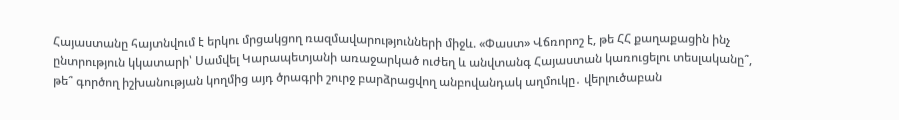Հայաստանը հայտնվում է երկու մրցակցող ռազմավարությունների միջև. «Փաստ» Վճռորոշ է, թե ՀՀ քաղաքացին ինչ ընտրություն կկատարի՝ Սամվել Կարապետյանի առաջարկած ուժեղ և անվտանգ Հայաստան կառուցելու տեսլականը՞, թե՞ գործող իշխանության կողմից այդ ծրագրի շուրջ բարձրացվող անբովանդակ աղմուկը․ վերլուծաբան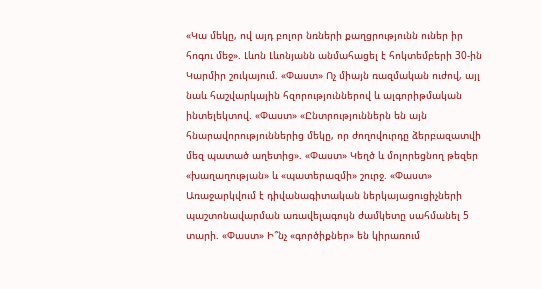«Կա մեկը, ով այդ բոլոր նռների քաղցրությունն ուներ իր հոգու մեջ». Լևոն Լևոնյանն անմահացել է հոկտեմբերի 30-ին Կարմիր շուկայում. «Փաստ» Ոչ միայն ռազմական ուժով, այլ նաև հաշվարկային հզորություններով և ալգորիթմական ինտելեկտով. «Փաստ» «Ընտրություններն են այն հնարավորություններից մեկը, որ ժողովուրդը ձերբազատվի մեզ պատած աղետից». «Փաստ» Կեղծ և մոլորեցնող թեզեր «խաղաղության» և «պատերազմի» շուրջ. «Փաստ» Առաջարկվում է դիվանագիտական ներկայացուցիչների պաշտոնավարման առավելագույն ժամկետը սահմանել 5 տարի. «Փաստ» Ի՞նչ «գործիքներ» են կիրառում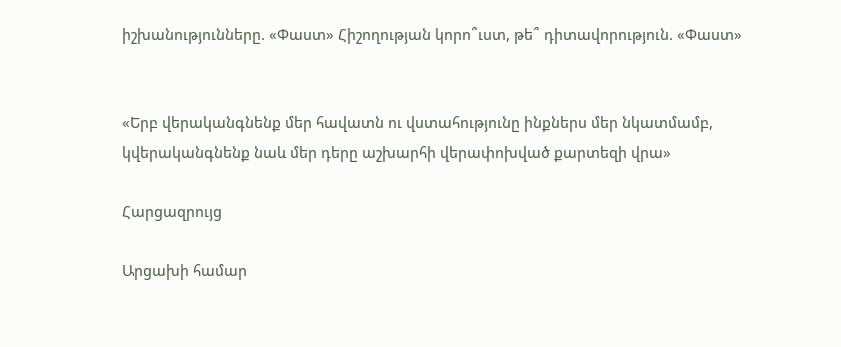իշխանությունները. «Փաստ» Հիշողության կորո՞ւստ, թե՞ դիտավորություն. «Փաստ»


«Երբ վերականգնենք մեր հավատն ու վստահությունը ինքներս մեր նկատմամբ, կվերականգնենք նաև մեր դերը աշխարհի վերափոխված քարտեզի վրա»

Հարցազրույց

Արցախի համար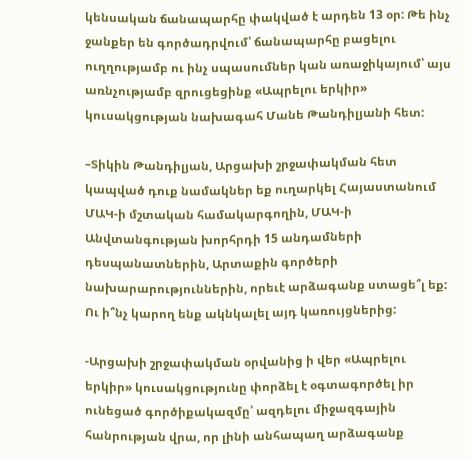կենսական ճանապարհը փակված է արդեն 13 օր: Թե ինչ ջանքեր են գործադրվում՝ ճանապարհը բացելու ուղղությամբ ու ինչ սպասումներ կան առաջիկայում՝ այս առնչությամբ զրուցեցինք «Ապրելու երկիր» կուսակցության նախագահ Մանե Թանդիլյանի հետ:

–Տիկին Թանդիլյան, Արցախի շրջափակման հետ կապված դուք նամակներ եք ուղարկել Հայաստանում ՄԱԿ-ի մշտական համակարգողին, ՄԱԿ-ի Անվտանգության խորհրդի 15 անդամների դեսպանատներին, Արտաքին գործերի նախարարություններին, որեւէ արձագանք ստացե՞լ եք: Ու ի՞նչ կարող ենք ակնկալել այդ կառույցներից:

-Արցախի շրջափակման օրվանից ի վեր «Ապրելու երկիր» կուսակցությունը փորձել է օգտագործել իր ունեցած գործիքակազմը՝ ազդելու միջազգային հանրության վրա, որ լինի անհապաղ արձագանք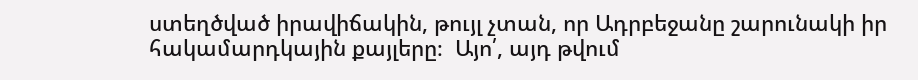ստեղծված իրավիճակին, թույլ չտան, որ Ադրբեջանը շարունակի իր հակամարդկային քայլերը։  Այո՛, այդ թվում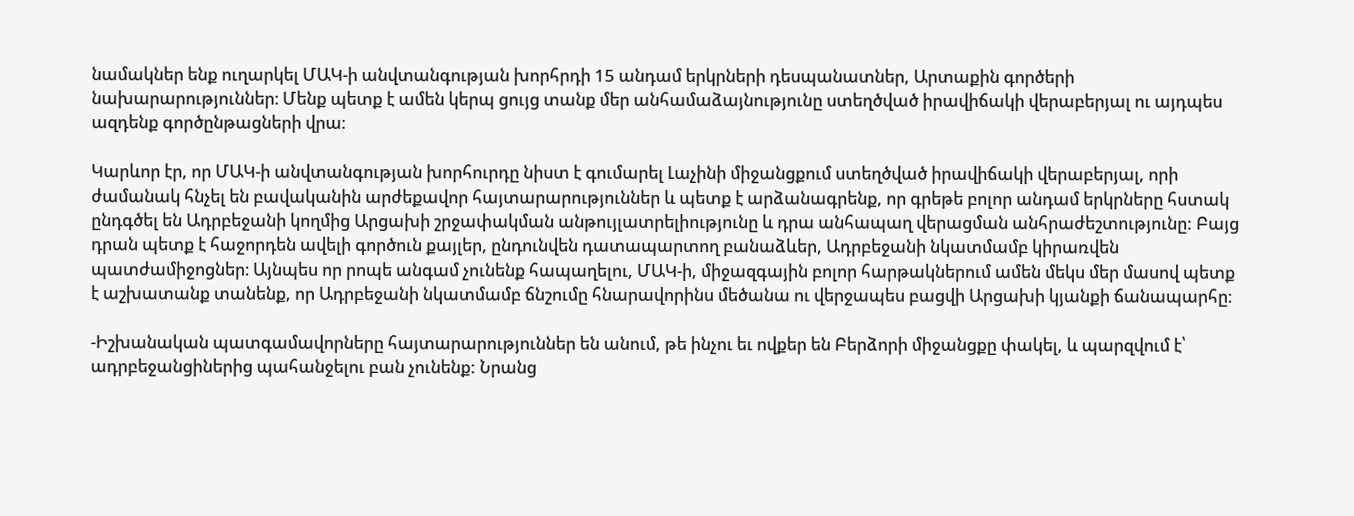նամակներ ենք ուղարկել ՄԱԿ-ի անվտանգության խորհրդի 15 անդամ երկրների դեսպանատներ, Արտաքին գործերի նախարարություններ։ Մենք պետք է ամեն կերպ ցույց տանք մեր անհամաձայնությունը ստեղծված իրավիճակի վերաբերյալ ու այդպես ազդենք գործընթացների վրա։

Կարևոր էր, որ ՄԱԿ-ի անվտանգության խորհուրդը նիստ է գումարել Լաչինի միջանցքում ստեղծված իրավիճակի վերաբերյալ, որի ժամանակ հնչել են բավականին արժեքավոր հայտարարություններ և պետք է արձանագրենք, որ գրեթե բոլոր անդամ երկրները հստակ ընդգծել են Ադրբեջանի կողմից Արցախի շրջափակման անթույլատրելիությունը և դրա անհապաղ վերացման անհրաժեշտությունը: Բայց դրան պետք է հաջորդեն ավելի գործուն քայլեր, ընդունվեն դատապարտող բանաձևեր, Ադրբեջանի նկատմամբ կիրառվեն պատժամիջոցներ։ Այնպես որ րոպե անգամ չունենք հապաղելու, ՄԱԿ-ի, միջազգային բոլոր հարթակներում ամեն մեկս մեր մասով պետք է աշխատանք տանենք, որ Ադրբեջանի նկատմամբ ճնշումը հնարավորինս մեծանա ու վերջապես բացվի Արցախի կյանքի ճանապարհը։

-Իշխանական պատգամավորները հայտարարություններ են անում, թե ինչու եւ ովքեր են Բերձորի միջանցքը փակել, և պարզվում է՝ ադրբեջանցիներից պահանջելու բան չունենք: Նրանց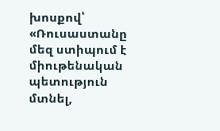խոսքով՝ «Ռուսաստանը մեզ ստիպում է միութենական պետություն մտնել,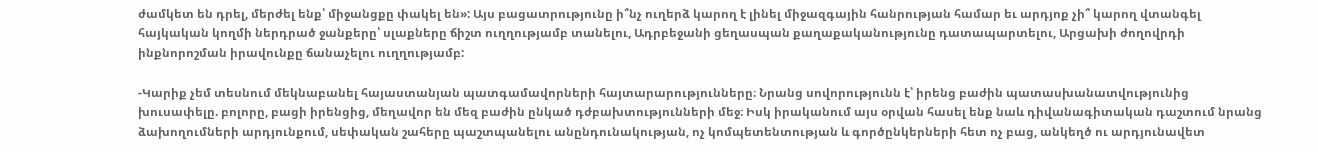ժամկետ են դրել, մերժել ենք՝ միջանցքը փակել են»: Այս բացատրությունը ի՞նչ ուղերձ կարող է լինել միջազգային հանրության համար եւ արդյոք չի՞ կարող վտանգել հայկական կողմի ներդրած ջանքերը՝ սլաքները ճիշտ ուղղությամբ տանելու, Ադրբեջանի ցեղասպան քաղաքականությունը դատապարտելու, Արցախի ժողովրդի ինքնորոշման իրավունքը ճանաչելու ուղղությամբ:

-Կարիք չեմ տեսնում մեկնաբանել հայաստանյան պատգամավորների հայտարարությունները։ Նրանց սովորությունն է՝ իրենց բաժին պատասխանատվությունից խուսափելը. բոլորը, բացի իրենցից, մեղավոր են մեզ բաժին ընկած դժբախտությունների մեջ։ Իսկ իրականում այս օրվան հասել ենք նաև դիվանագիտական դաշտում նրանց ձախողումների արդյունքում, սեփական շահերը պաշտպանելու անընդունակության, ոչ կոմպետենտության և գործընկերների հետ ոչ բաց, անկեղծ ու արդյունավետ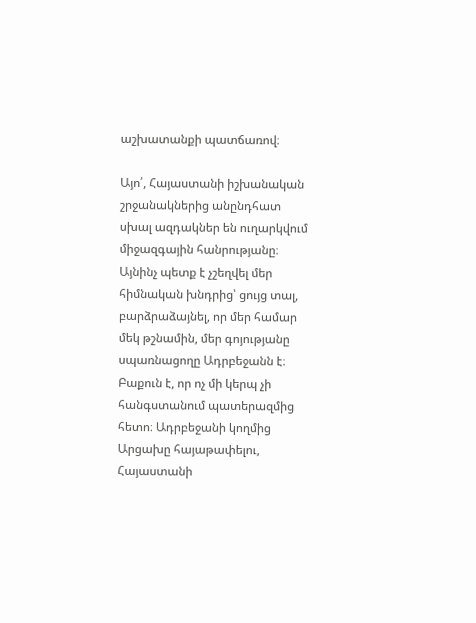աշխատանքի պատճառով։

Այո՛, Հայաստանի իշխանական շրջանակներից անընդհատ սխալ ազդակներ են ուղարկվում միջազգային հանրությանը։ Այնինչ պետք է չշեղվել մեր հիմնական խնդրից՝ ցույց տալ, բարձրաձայնել, որ մեր համար մեկ թշնամին, մեր գոյությանը սպառնացողը Ադրբեջանն է։ Բաքուն է, որ ոչ մի կերպ չի հանգստանում պատերազմից հետո։ Ադրբեջանի կողմից Արցախը հայաթափելու, Հայաստանի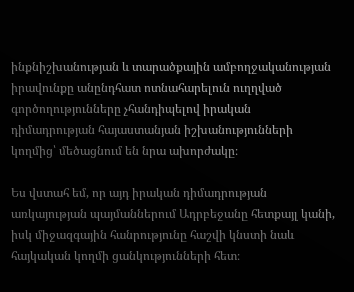ինքնիշխանության և տարածքային ամբողջականության իրավունքը անընդհատ ոտնահարելուն ուղղված գործողությունները չհանդիպելով իրական դիմադրության հայաստանյան իշխանությունների կողմից՝ մեծացնում են նրա ախորժակը։

Ես վստահ եմ, որ այդ իրական դիմադրության առկայության պայմաններում Ադրբեջանը հետքայլ կանի, իսկ միջազգային հանրությունը հաշվի կնստի նաև հայկական կողմի ցանկությունների հետ։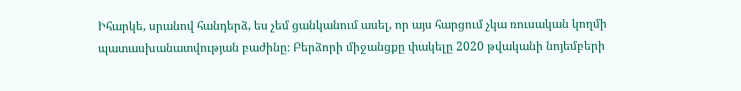Իհարկե, սրանով հանդերձ, ես չեմ ցանկանում ասել, որ այս հարցում չկա ռուսական կողմի պատասխանատվության բաժինը։ Բերձորի միջանցքը փակելը 2020 թվականի նոյեմբերի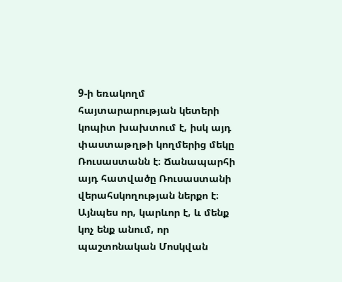9-ի եռակողմ հայտարարության կետերի կոպիտ խախտում է, իսկ այդ փաստաթղթի կողմերից մեկը Ռուսաստանն է։ Ճանապարհի այդ հատվածը Ռուսաստանի վերահսկողության ներքո է։ Այնպես որ, կարևոր է, և մենք կոչ ենք անում, որ պաշտոնական Մոսկվան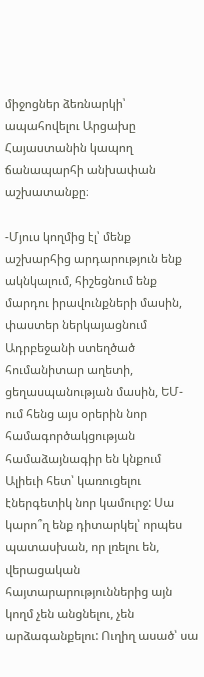միջոցներ ձեռնարկի՝ ապահովելու Արցախը Հայաստանին կապող ճանապարհի անխափան աշխատանքը։

-Մյուս կողմից էլ՝ մենք աշխարհից արդարություն ենք ակնկալում, հիշեցնում ենք մարդու իրավունքների մասին, փաստեր ներկայացնում Ադրբեջանի ստեղծած հումանիտար աղետի, ցեղասպանության մասին, ԵՄ-ում հենց այս օրերին նոր համագործակցության համաձայնագիր են կնքում Ալիեւի հետ՝ կառուցելու էներգետիկ նոր կամուրջ: Սա կարո՞ղ ենք դիտարկել՝ որպես պատասխան, որ լռելու են, վերացական հայտարարություններից այն կողմ չեն անցնելու, չեն արձագանքելու: Ուղիղ ասած՝ սա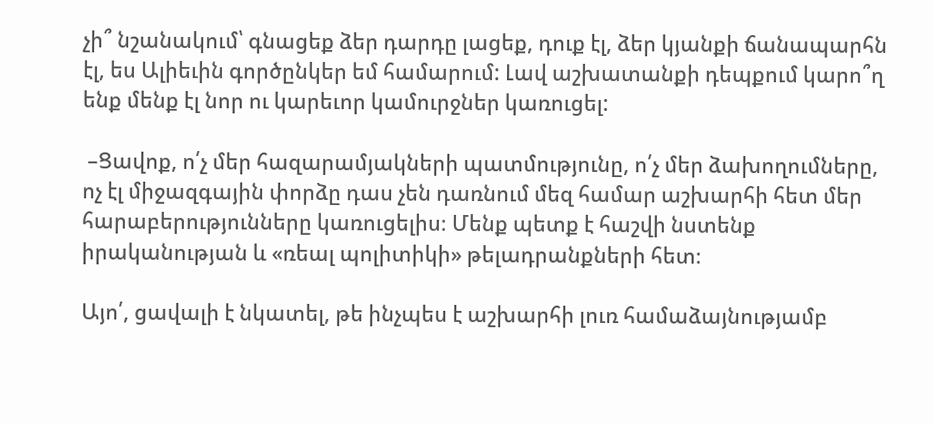չի՞ նշանակում՝ գնացեք ձեր դարդը լացեք, դուք էլ, ձեր կյանքի ճանապարհն էլ, ես Ալիեւին գործընկեր եմ համարում: Լավ աշխատանքի դեպքում կարո՞ղ ենք մենք էլ նոր ու կարեւոր կամուրջներ կառուցել:

 –Ցավոք, ո՛չ մեր հազարամյակների պատմությունը, ո՛չ մեր ձախողումները, ոչ էլ միջազգային փորձը դաս չեն դառնում մեզ համար աշխարհի հետ մեր հարաբերությունները կառուցելիս։ Մենք պետք է հաշվի նստենք իրականության և «ռեալ պոլիտիկի» թելադրանքների հետ։

Այո՛, ցավալի է նկատել, թե ինչպես է աշխարհի լուռ համաձայնությամբ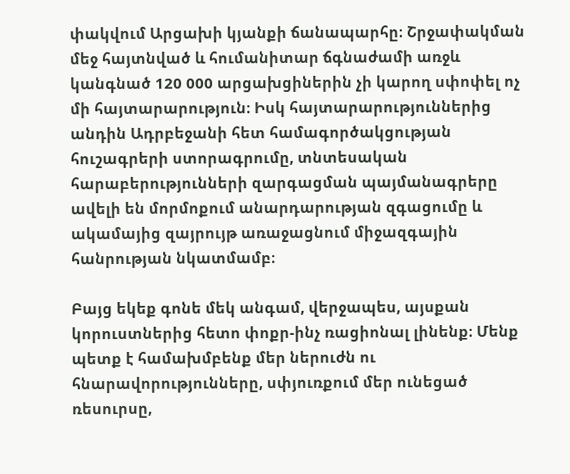փակվում Արցախի կյանքի ճանապարհը։ Շրջափակման  մեջ հայտնված և հումանիտար ճգնաժամի առջև կանգնած 120 000 արցախցիներին չի կարող սփոփել ոչ մի հայտարարություն։ Իսկ հայտարարություններից անդին Ադրբեջանի հետ համագործակցության հուշագրերի ստորագրումը, տնտեսական հարաբերությունների զարգացման պայմանագրերը ավելի են մորմոքում անարդարության զգացումը և ակամայից զայրույթ առաջացնում միջազգային հանրության նկատմամբ։

Բայց եկեք գոնե մեկ անգամ, վերջապես, այսքան կորուստներից հետո փոքր-ինչ ռացիոնալ լինենք։ Մենք պետք է համախմբենք մեր ներուժն ու հնարավորությունները, սփյուռքում մեր ունեցած ռեսուրսը,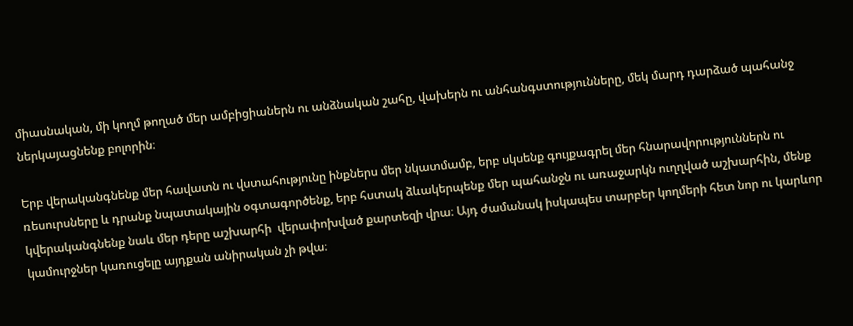միասնական, մի կողմ թողած մեր ամբիցիաներն ու անձնական շահը, վախերն ու անհանգստությունները, մեկ մարդ դարձած պահանջ ներկայացնենք բոլորին։

Երբ վերականգնենք մեր հավատն ու վստահությունը ինքներս մեր նկատմամբ, երբ սկսենք գույքագրել մեր հնարավորություններն ու ռեսուրսները և դրանք նպատակային օգտագործենք, երբ հստակ ձևակերպենք մեր պահանջն ու առաջարկն ուղղված աշխարհին, մենք կվերականգնենք նաև մեր դերը աշխարհի  վերափոխված քարտեզի վրա։ Այդ ժամանակ իսկապես տարբեր կողմերի հետ նոր ու կարևոր կամուրջներ կառուցելը այդքան անիրական չի թվա։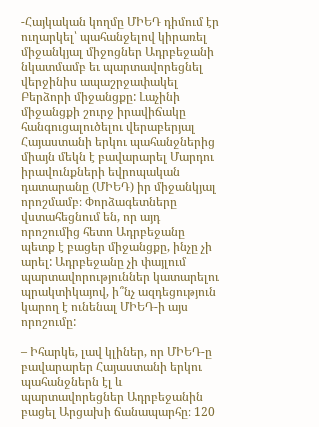-Հայկական կողմը ՄԻԵԴ դիմում էր ուղարկել՝ պահանջելով կիրառել միջանկյալ միջոցներ Ադրբեջանի նկատմամբ եւ պարտավորեցնել վերջինիս ապաշրջափակել Բերձորի միջանցքը: Լաչինի միջանցքի շուրջ իրավիճակը հանգուցալուծելու վերաբերյալ Հայաստանի երկու պահանջներից միայն մեկն է բավարարել Մարդու իրավունքների եվրոպական դատարանը (ՄԻԵԴ) իր միջանկյալ որոշմամբ։ Փորձագետները վստահեցնում են, որ այդ որոշումից հետո Ադրբեջանը պետք է բացեր միջանցքը, ինչը չի արել: Ադրբեջանը չի փայլում պարտավորություններ կատարելու պրակտիկայով, ի՞նչ ազդեցություն կարող է ունենալ ՄԻԵԴ-ի այս որոշումը:

– Իհարկե, լավ կլիներ, որ ՄԻԵԴ-ը բավարարեր Հայաստանի երկու պահանջներն էլ և պարտավորեցներ Ադրբեջանին բացել Արցախի ճանապարհը։ 120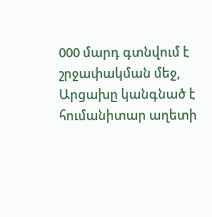000 մարդ գտնվում է շրջափակման մեջ, Արցախը կանգնած է հումանիտար աղետի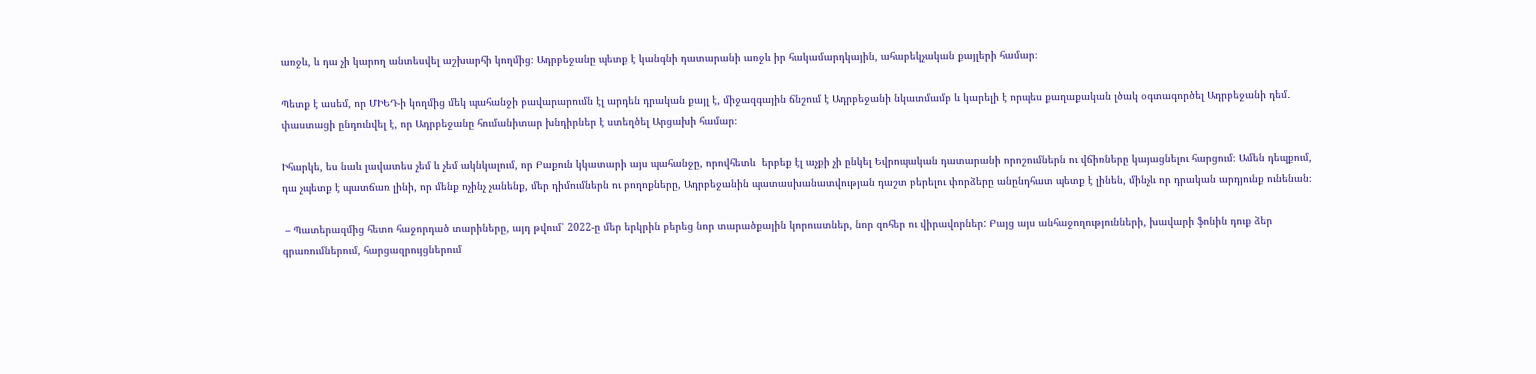առջև, և դա չի կարող անտեսվել աշխարհի կողմից։ Ադրբեջանը պետք է կանգնի դատարանի առջև իր հակամարդկային, ահաբեկչական քայլերի համար։

Պետք է ասեմ, որ ՄԻԵԴ-ի կողմից մեկ պահանջի բավարարումն էլ արդեն դրական քայլ է, միջազգային ճնշում է Ադրբեջանի նկատմամբ և կարելի է որպես քաղաքական լծակ օգտագործել Ադրբեջանի դեմ․ փաստացի ընդունվել է, որ Ադրբեջանը հումանիտար խնդիրներ է ստեղծել Արցախի համար։

Իհարկե, ես նաև լավատես չեմ և չեմ ակնկալում, որ Բաքուն կկատարի այս պահանջը, որովհետև  երբեք էլ աչքի չի ընկել Եվրոպական դատարանի որոշումներն ու վճիռները կայացնելու հարցում։ Ամեն դեպքում, դա չպետք է պատճառ լինի, որ մենք ոչինչ չանենք, մեր դիմումներն ու բողոքները, Ադրբեջանին պատասխանատվության դաշտ բերելու փորձերը անընդհատ պետք է լինեն, մինչև որ դրական արդյունք ունենան։

 – Պատերազմից հետո հաջորդած տարիները, այդ թվում՝ 2022-ը մեր երկրին բերեց նոր տարածքային կորուստներ, նոր զոհեր ու վիրավորներ: Բայց այս անհաջողությունների, խավարի ֆոնին դուք ձեր գրառումներում, հարցազրույցներում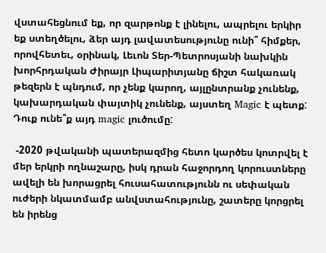վստահեցնում եք, որ զարթոնք է լինելու, ապրելու երկիր եք ստեղծելու, ձեր այդ լավատեսությունը ունի՞ հիմքեր, որովհետեւ, օրինակ, Լեւոն Տեր-Պետրոսյանի նախկին խորհրդական Ժիրայր Լիպարիտյանը ճիշտ հակառակ թեզերն է պնդում, որ չենք կարող, այլընտրանք չունենք, կախարդական փայտիկ չունենք, այստեղ Magic է պետք: Դուք ունե՞ք այդ magic լուծումը:

 -2020 թվականի պատերազմից հետո կարծես կոտրվել է մեր երկրի ողնաշարը, իսկ դրան հաջորդող կորուստները ավելի են խորացրել հուսահատությունն ու սեփական ուժերի նկատմամբ անվստահությունը, շատերը կորցրել են իրենց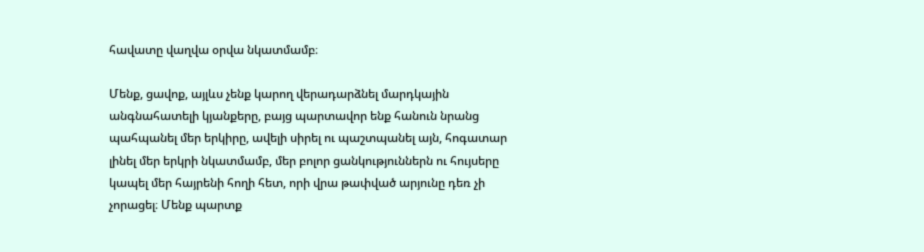հավատը վաղվա օրվա նկատմամբ։

Մենք, ցավոք, այլևս չենք կարող վերադարձնել մարդկային անգնահատելի կյանքերը, բայց պարտավոր ենք հանուն նրանց պահպանել մեր երկիրը, ավելի սիրել ու պաշտպանել այն, հոգատար լինել մեր երկրի նկատմամբ, մեր բոլոր ցանկություններն ու հույսերը կապել մեր հայրենի հողի հետ, որի վրա թափված արյունը դեռ չի չորացել։ Մենք պարտք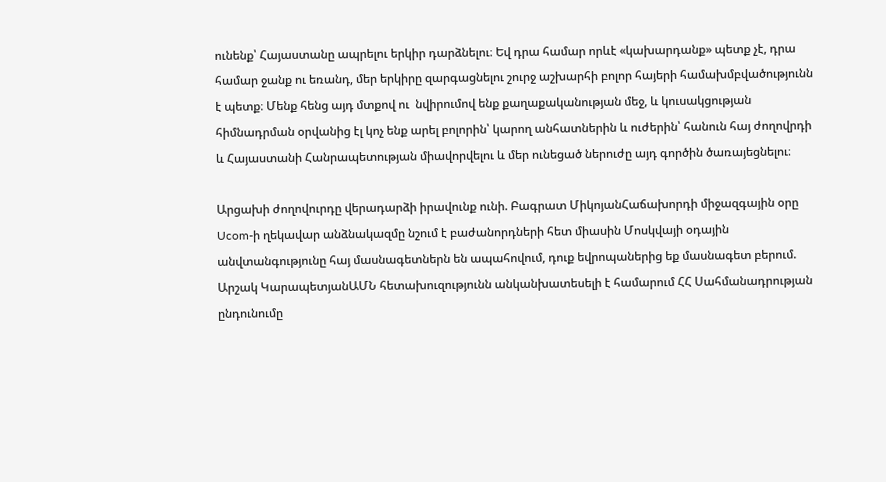ունենք՝ Հայաստանը ապրելու երկիր դարձնելու։ Եվ դրա համար որևէ «կախարդանք» պետք չէ, դրա համար ջանք ու եռանդ, մեր երկիրը զարգացնելու շուրջ աշխարհի բոլոր հայերի համախմբվածությունն է պետք։ Մենք հենց այդ մտքով ու  նվիրումով ենք քաղաքականության մեջ, և կուսակցության հիմնադրման օրվանից էլ կոչ ենք արել բոլորին՝ կարող անհատներին և ուժերին՝ հանուն հայ ժողովրդի և Հայաստանի Հանրապետության միավորվելու և մեր ունեցած ներուժը այդ գործին ծառայեցնելու։

Արցախի ժողովուրդը վերադարձի իրավունք ունի. Բագրատ ՄիկոյանՀաճախորդի միջազգային օրը Ucom-ի ղեկավար անձնակազմը նշում է բաժանորդների հետ միասին Մոսկվայի օդային անվտանգությունը հայ մասնագետներն են ապահովում, դուք եվրոպաներից եք մասնագետ բերում. Արշակ ԿարապետյանԱՄՆ հետախուզությունն անկանխատեսելի է համարում ՀՀ Սահմանադրության ընդունումը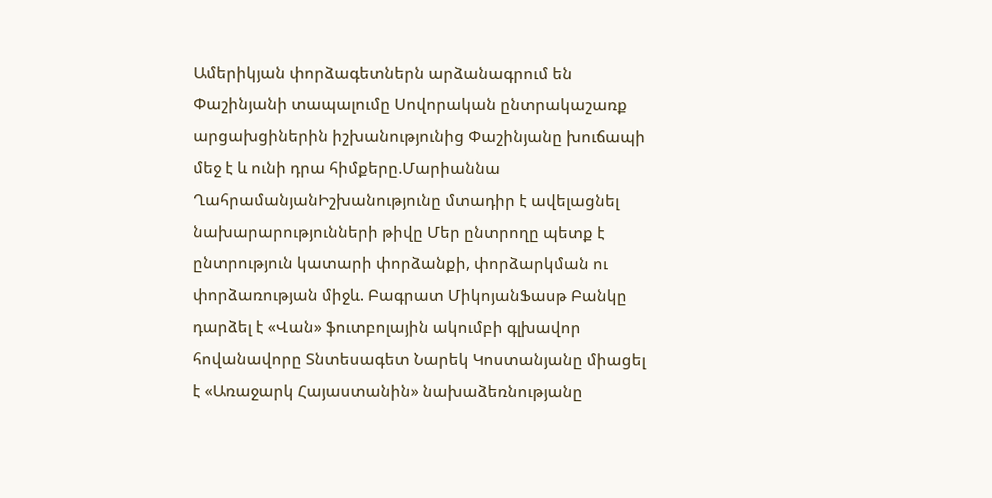Ամերիկյան փորձագետներն արձանագրում են Փաշինյանի տապալումը Սովորական ընտրակաշառք արցախցիներին իշխանությունից Փաշինյանը խուճապի մեջ է և ունի դրա հիմքերը.Մարիաննա ՂահրամանյանԻշխանությունը մտադիր է ավելացնել նախարարությունների թիվը Մեր ընտրողը պետք է ընտրություն կատարի փորձանքի, փորձարկման ու փորձառության միջև. Բագրատ ՄիկոյանՖասթ Բանկը դարձել է «Վան» ֆուտբոլային ակումբի գլխավոր հովանավորը Տնտեսագետ Նարեկ Կոստանյանը միացել է «Առաջարկ Հայաստանին» նախաձեռնությանը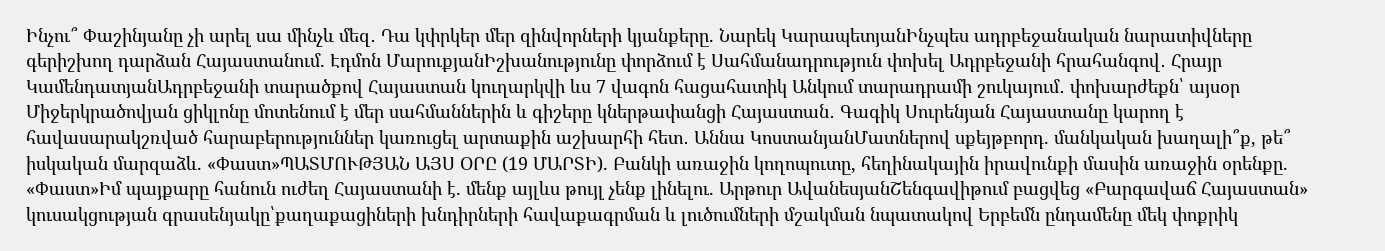Ինչու՞ Փաշինյանը չի արել սա մինչև մեզ․ Դա կփրկեր մեր զինվորների կյանքերը. Նարեկ ԿարապետյանԻնչպես ադրբեջանական նարատիվները գերիշխող դարձան Հայաստանում. Էդմոն ՄարուքյանԻշխանությունը փորձում է Սահմանադրություն փոխել Ադրբեջանի հրահանգով․ Հրայր ԿամենդատյանԱդրբեջանի տարածքով Հայաստան կուղարկվի ևս 7 վագոն հացահատիկ Անկում տարադրամի շուկայում․ փոխարժեքն՝ այսօր Միջերկրածովյան ցիկլոնը մոտենում է մեր սահմաններին և գիշերը կներթափանցի Հայաստան․ Գագիկ Սուրենյան Հայաստանը կարող է հավասարակշռված հարաբերություններ կառուցել արտաքին աշխարհի հետ․ Աննա ԿոստանյանՄատներով սքեյթբորդ. մանկական խաղալի՞ք, թե՞ իսկական մարզաձև. «Փաստ»ՊԱՏՄՈՒԹՅԱՆ ԱՅՍ ՕՐԸ (19 ՄԱՐՏԻ). Բանկի առաջին կողոպուտը, հեղինակային իրավունքի մասին առաջին օրենքը. «Փաստ»Իմ պայքարը հանուն ուժեղ Հայաստանի է. մենք այլևս թույլ չենք լինելու. Արթուր ԱվանեսյանՇենգավիթում բացվեց «Բարգավաճ Հայաստան» կուսակցության գրասենյակը՝քաղաքացիների խնդիրների հավաքագրման և լուծումների մշակման նպատակով Երբեմն ընդամենը մեկ փոքրիկ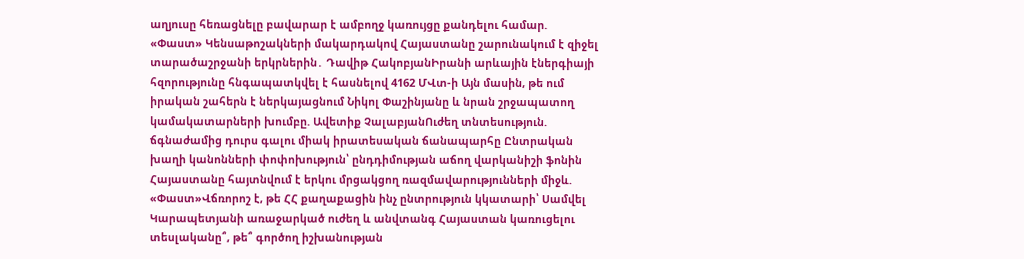աղյուսը հեռացնելը բավարար է ամբողջ կառույցը քանդելու համար. «Փաստ» Կենսաթոշակների մակարդակով Հայաստանը շարունակում է զիջել տարածաշրջանի երկրներին․ Դավիթ ՀակոբյանԻրանի արևային էներգիայի հզորությունը հնգապատկվել է հասնելով 4162 ՄՎտ-ի Այն մասին, թե ում իրական շահերն է ներկայացնում Նիկոլ Փաշինյանը և նրան շրջապատող կամակատարների խումբը. Ավետիք ՉալաբյանՈւժեղ տնտեսություն. ճգնաժամից դուրս գալու միակ իրատեսական ճանապարհը Ընտրական խաղի կանոնների փոփոխություն՝ ընդդիմության աճող վարկանիշի ֆոնին Հայաստանը հայտնվում է երկու մրցակցող ռազմավարությունների միջև. «Փաստ»Վճռորոշ է, թե ՀՀ քաղաքացին ինչ ընտրություն կկատարի՝ Սամվել Կարապետյանի առաջարկած ուժեղ և անվտանգ Հայաստան կառուցելու տեսլականը՞, թե՞ գործող իշխանության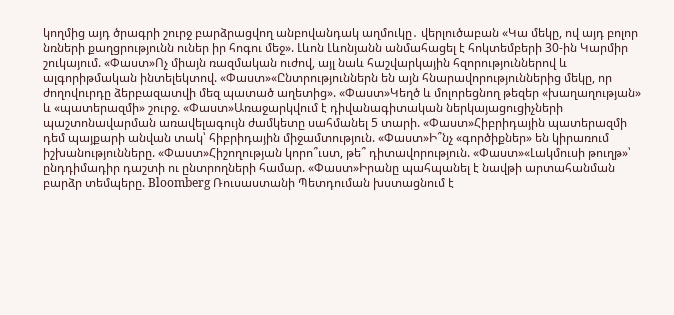կողմից այդ ծրագրի շուրջ բարձրացվող անբովանդակ աղմուկը․ վերլուծաբան «Կա մեկը, ով այդ բոլոր նռների քաղցրությունն ուներ իր հոգու մեջ». Լևոն Լևոնյանն անմահացել է հոկտեմբերի 30-ին Կարմիր շուկայում. «Փաստ»Ոչ միայն ռազմական ուժով, այլ նաև հաշվարկային հզորություններով և ալգորիթմական ինտելեկտով. «Փաստ»«Ընտրություններն են այն հնարավորություններից մեկը, որ ժողովուրդը ձերբազատվի մեզ պատած աղետից». «Փաստ»Կեղծ և մոլորեցնող թեզեր «խաղաղության» և «պատերազմի» շուրջ. «Փաստ»Առաջարկվում է դիվանագիտական ներկայացուցիչների պաշտոնավարման առավելագույն ժամկետը սահմանել 5 տարի. «Փաստ»Հիբրիդային պատերազմի դեմ պայքարի անվան տակ՝ հիբրիդային միջամտություն. «Փաստ»Ի՞նչ «գործիքներ» են կիրառում իշխանությունները. «Փաստ»Հիշողության կորո՞ւստ, թե՞ դիտավորություն. «Փաստ»«Լակմուսի թուղթ»՝ ընդդիմադիր դաշտի ու ընտրողների համար. «Փաստ»Իրանը պահպանել է նավթի արտահանման բարձր տեմպերը. Bloomberg Ռուսաստանի Պետդուման խստացնում է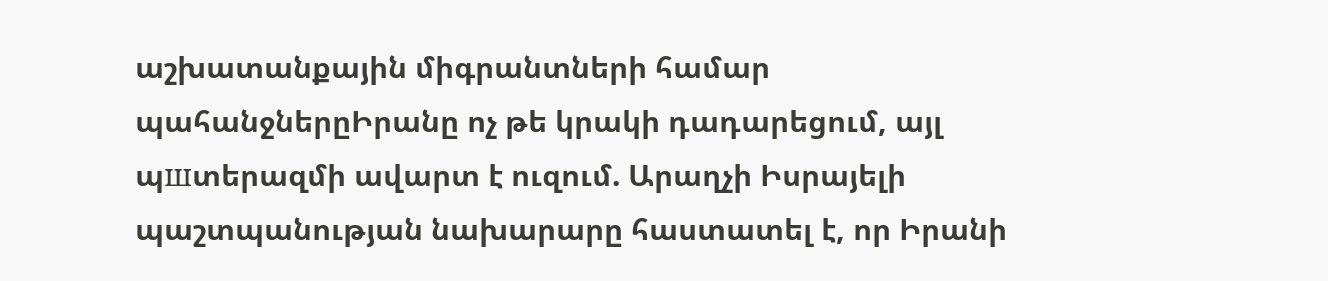աշխատանքային միգրանտների համար պահանջներըԻրանը ոչ թե կրակի դադարեցում, այլ պшտերազմի ավարտ է ուզում. Արաղչի Իսրայելի պաշտպանության նախարարը հաստատել է, որ Իրանի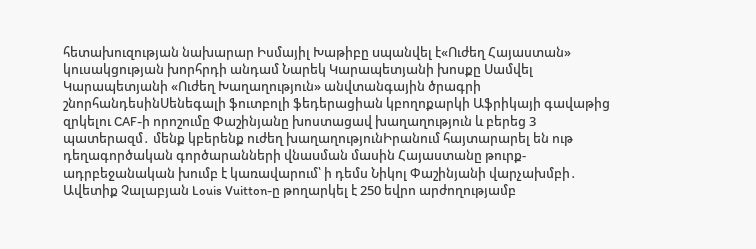հետախուզության նախարար Իսմայիլ Խաթիբը uպանվել է«Ուժեղ Հայաստան» կուսակցության խորհրդի անդամ Նարեկ Կարապետյանի խոսքը Սամվել Կարապետյանի «Ուժեղ Խաղաղություն» անվտանգային ծրագրի շնորհանդեսինՍենեգալի ֆուտբոլի ֆեդերացիան կբողոքարկի Աֆրիկայի գավաթից զրկելու CAF-ի որոշումը Փաշինյանը խոստացավ խաղաղություն և բերեց 3 պատերազմ․ մենք կբերենք ուժեղ խաղաղությունԻրանում հայտարարել են ութ դեղագործական գործարանների վնաuման մասին Հայաստանը թուրք-ադրբեջանական խումբ է կառավարում՝ ի դեմս Նիկոլ Փաշինյանի վարչախմբի․ Ավետիք Չալաբյան Louis Vuitton-ը թողարկել է 250 եվրո արժողությամբ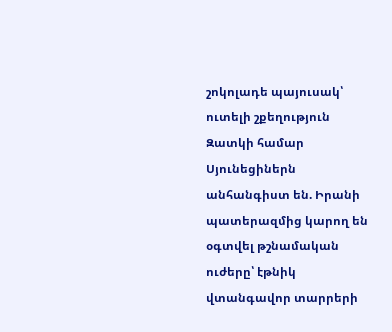շոկոլադե պայուսակ՝ ուտելի շքեղություն Զատկի համար Սյունեցիներն անհանգիստ են. Իրանի պատերազմից կարող են օգտվել թշնամական ուժերը՝ էթնիկ վտանգավոր տարրերի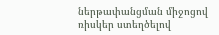ներթափանցման միջոցով ռիսկեր ստեղծելով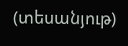(տեսանյութ)